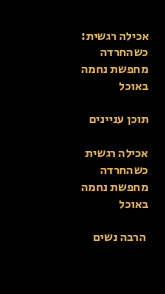אכילה רגשית: כשהחרדה מחפשת נחמה באוכל

תוכן עניינים

אכילה רגשית כשהחרדה מחפשת נחמה באוכל

 הרבה נשים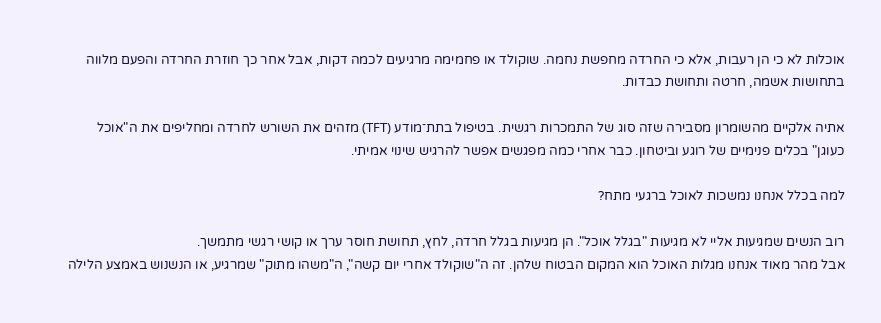אוכלות לא כי הן רעבות, אלא כי החרדה מחפשת נחמה. שוקולד או פחמימה מרגיעים לכמה דקות, אבל אחר כך חוזרת החרדה והפעם מלווה בתחושות אשמה, חרטה ותחושת כבדות.

אתיה אלקיים מהשומרון מסבירה שזה סוג של התמכרות רגשית. בטיפול בתת־מודע (TFT) מזהים את השורש לחרדה ומחליפים את ה"אוכל כעוגן" בכלים פנימיים של רוגע וביטחון. כבר אחרי כמה מפגשים אפשר להרגיש שינוי אמיתי.

למה בכלל אנחנו נמשכות לאוכל ברגעי מתח?

רוב הנשים שמגיעות אליי לא מגיעות "בגלל אוכל". הן מגיעות בגלל חרדה, לחץ, תחושת חוסר ערך או קושי רגשי מתמשך.
אבל מהר מאוד אנחנו מגלות האוכל הוא המקום הבטוח שלהן. זה ה"שוקולד אחרי יום קשה", ה"משהו מתוק" שמרגיע, או הנשנוש באמצע הלילה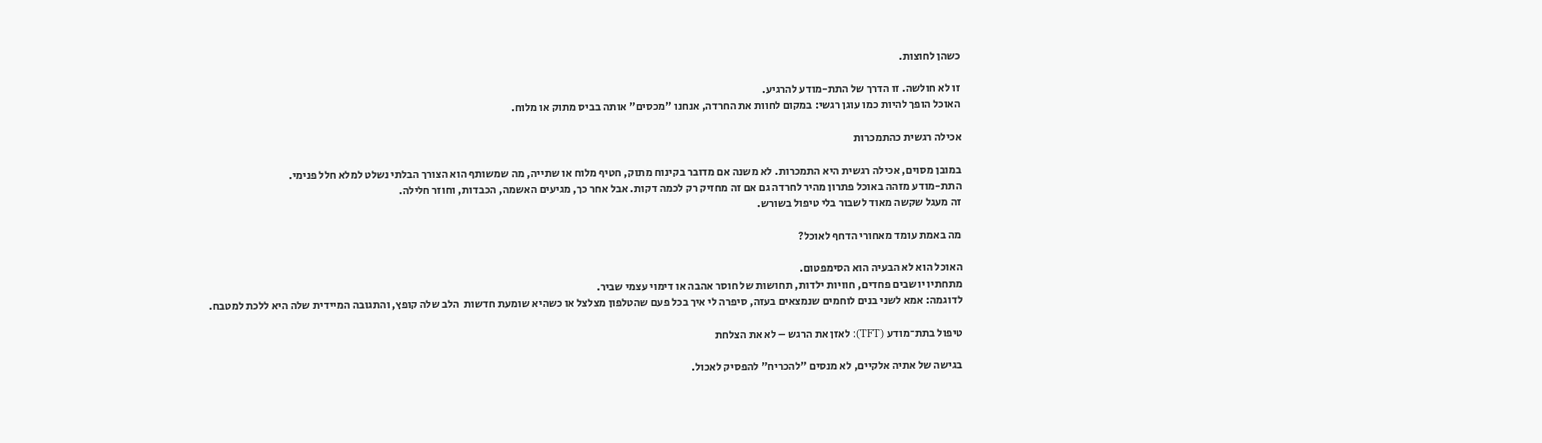כשהן לחוצות.

זו לא חולשה. זו הדרך של התת-מודע להרגיע.
האוכל הופך להיות כמו עוגן רגשי: במקום לחוות את החרדה, אנחנו "מכסים" אותה בביס מתוק או מלוח.

אכילה רגשית כהתמכרות

במובן מסוים, אכילה רגשית היא התמכרות. לא משנה אם מדובר בקינוח מתוק, חטיף מלוח או שתייה, מה שמשותף הוא הצורך הבלתי נשלט למלא חלל פנימי.
התת-מודע מזהה באוכל פתרון מהיר לחרדה גם אם זה מחזיק רק לכמה דקות. אבל אחר כך, מגיעים האשמה, הכבדות, וחוזר חלילה.
זה מעגל שקשה מאוד לשבור בלי טיפול בשורש.

מה באמת עומד מאחורי הדחף לאוכל?

האוכל הוא לא הבעיה הוא הסימפטום.
מתחתיו יושבים פחדים, חוויות ילדות, תחושות של חוסר אהבה או דימוי עצמי שביר.
לדוגמה: אמא לשני בנים לוחמים שנמצאים בעזה, סיפרה לי איך בכל פעם שהטלפון מצלצל או כשהיא שומעת חדשות  הלב שלה קופץ, והתגובה המיידית שלה היא ללכת למטבח.

טיפול בתת־מודע (TFT): לאזן את הרגש – לא את הצלחת

בגישה של אתיה אלקיים, לא מנסים "להכריח" להפסיק לאכול.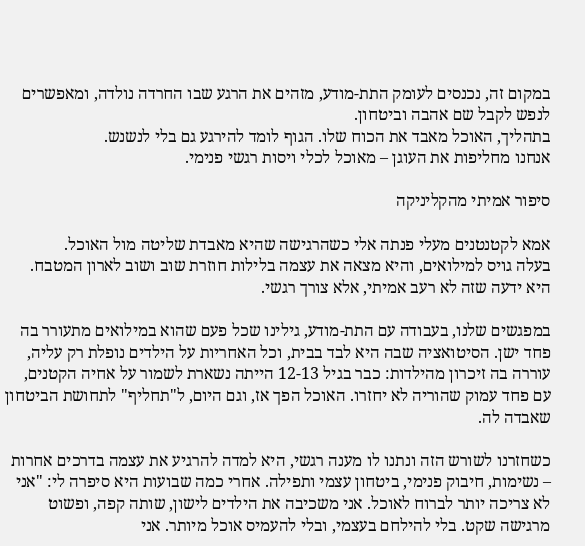במקום זה, נכנסים לעומק התת-מודע, מזהים את הרגע שבו החרדה נולדה, ומאפשרים לנפש לקבל שם אהבה וביטחון.
בתהליך, האוכל מאבד את הכוח שלו. הגוף לומד להירגע גם בלי לנשנש.
אנחנו מחליפות את העוגן – מאוכל לכלי ויסות רגשי פנימי.

סיפור אמיתי מהקליניקה

אמא לקטנטנים מעלי פנתה אלי כשהרגישה שהיא מאבדת שליטה מול האוכל.
בעלה גויס למילואים, והיא מצאה את עצמה בלילות חוזרת שוב ושוב לארון המטבח. היא ידעה שזה לא רעב אמיתי, אלא צורך רגשי.

במפגשים שלנו, בעבודה עם התת-מודע, גילינו שכל פעם שהוא במילואים מתעורר בה פחד ישן. הסיטואציה שבה היא לבד בבית, וכל האחריות על הילדים נופלת רק עליה, עוררה בה זיכרון מהילדות: כבר בגיל 12-13 הייתה נשארת לשמור על אחיה הקטנים, עם פחד עמוק שהוריה לא יחזרו. האוכל הפך אז, וגם היום, ל"תחליף" לתחושת הביטחון שאבדה לה.

כשחזרנו לשורש הזה ונתנו לו מענה רגשי, היא למדה להרגיע את עצמה בדרכים אחרות – נשימות, חיבוק פנימי, ביטחון עצמי ותפילה. אחרי כמה שבועות היא סיפרה לי: "אני לא צריכה יותר לברוח לאוכל. אני משכיבה את הילדים לישון, שותה קפה, ופשוט מרגישה שקט. בלי להילחם בעצמי, ובלי להעמיס אוכל מיותר. אני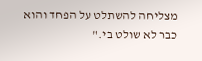מצליחה להשתלט על הפחד והוא כבר לא שולט בי."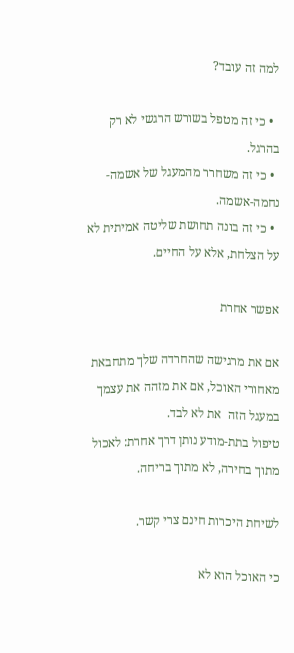למה זה עובד?

  • כי זה מטפל בשורש הרגשי לא רק בהרגל.
  • כי זה משחרר מהמעגל של אשמה-נחמה-אשמה.
  • כי זה בונה תחושת שליטה אמיתית לא על הצלחת, אלא על החיים.

אפשר אחרת

אם את מרגישה שהחרדה שלך מתחבאת מאחורי האוכל, אם את מזהה את עצמך במעגל הזה  את לא לבד.
טיפול בתת-מודע נותן דרך אחרת: לאכול מתוך בחירה, לא מתוך בריחה.

לשיחת היכרות חינם צרי קשר.

כי האוכל הוא לא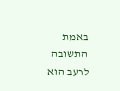באמת התשובה לרעב הוא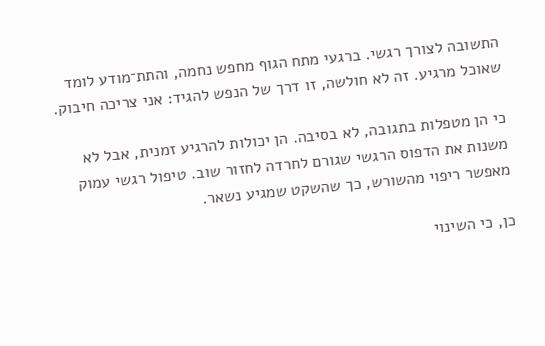התשובה לצורך רגשי. ברגעי מתח הגוף מחפש נחמה, והתת־מודע לומד שאוכל מרגיע. זה לא חולשה, זו דרך של הנפש להגיד: אני צריכה חיבוק.

כי הן מטפלות בתגובה, לא בסיבה. הן יכולות להרגיע זמנית, אבל לא משנות את הדפוס הרגשי שגורם לחרדה לחזור שוב. טיפול רגשי עמוק מאפשר ריפוי מהשורש, כך שהשקט שמגיע נשאר.

כן, כי השינוי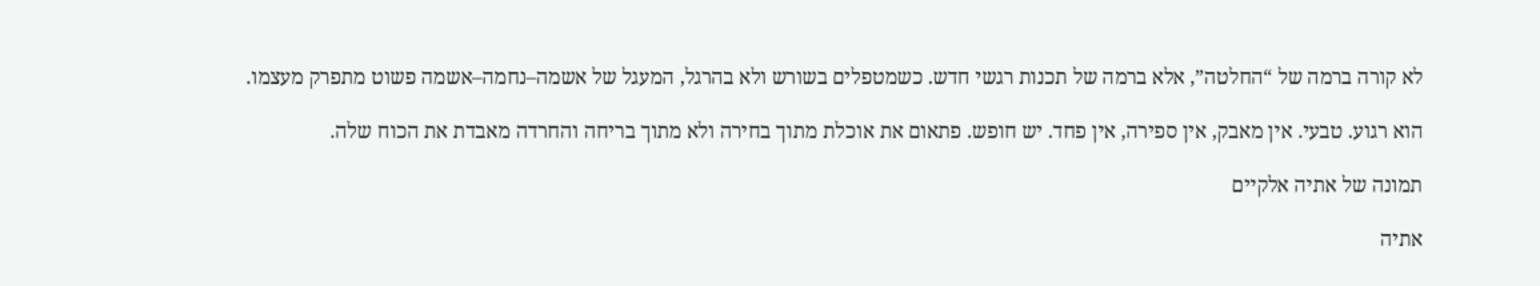לא קורה ברמה של “החלטה”, אלא ברמה של תכנות רגשי חדש. כשמטפלים בשורש ולא בהרגל, המעגל של אשמה–נחמה–אשמה פשוט מתפרק מעצמו.

הוא רגוע. טבעי. אין מאבק, אין ספירה, אין פחד. יש חופש. פתאום את אוכלת מתוך בחירה ולא מתוך בריחה והחרדה מאבדת את הכוח שלה.

תמונה של אתיה אלקיים

אתיה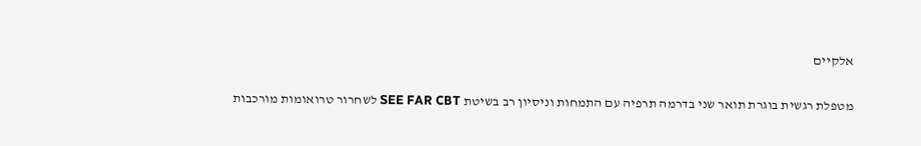אלקיים

מטפלת רגשית בוגרת תואר שני בדרמה תרפיה עם התמחות וניסיון רב בשיטת SEE FAR CBT לשחרור טרואומות מורכבות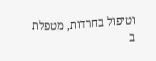וטיפול בחרדות, מטפלת ב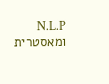N.L.P ומאסטרית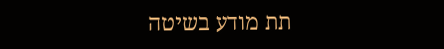תת מודע בשיטה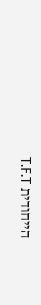הייחודית T.F.T